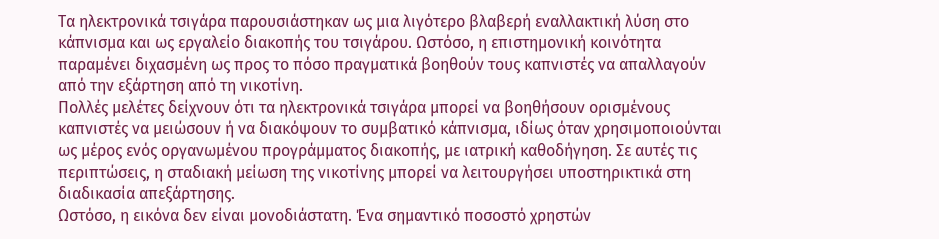Τα ηλεκτρονικά τσιγάρα παρουσιάστηκαν ως μια λιγότερο βλαβερή εναλλακτική λύση στο κάπνισμα και ως εργαλείο διακοπής του τσιγάρου. Ωστόσο, η επιστημονική κοινότητα παραμένει διχασμένη ως προς το πόσο πραγματικά βοηθούν τους καπνιστές να απαλλαγούν από την εξάρτηση από τη νικοτίνη.
Πολλές μελέτες δείχνουν ότι τα ηλεκτρονικά τσιγάρα μπορεί να βοηθήσουν ορισμένους καπνιστές να μειώσουν ή να διακόψουν το συμβατικό κάπνισμα, ιδίως όταν χρησιμοποιούνται ως μέρος ενός οργανωμένου προγράμματος διακοπής, με ιατρική καθοδήγηση. Σε αυτές τις περιπτώσεις, η σταδιακή μείωση της νικοτίνης μπορεί να λειτουργήσει υποστηρικτικά στη διαδικασία απεξάρτησης.
Ωστόσο, η εικόνα δεν είναι μονοδιάστατη. Ένα σημαντικό ποσοστό χρηστών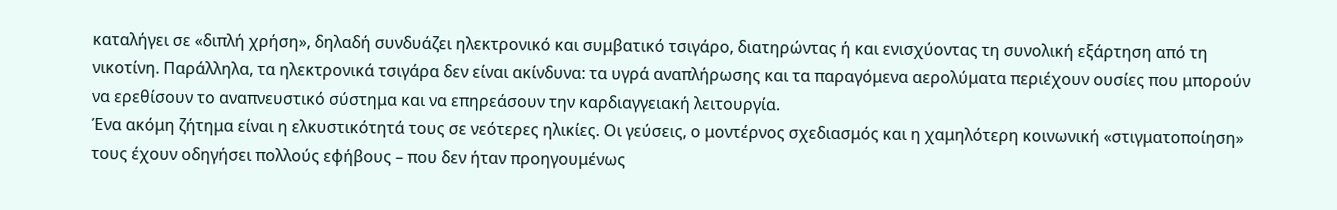καταλήγει σε «διπλή χρήση», δηλαδή συνδυάζει ηλεκτρονικό και συμβατικό τσιγάρο, διατηρώντας ή και ενισχύοντας τη συνολική εξάρτηση από τη νικοτίνη. Παράλληλα, τα ηλεκτρονικά τσιγάρα δεν είναι ακίνδυνα: τα υγρά αναπλήρωσης και τα παραγόμενα αερολύματα περιέχουν ουσίες που μπορούν να ερεθίσουν το αναπνευστικό σύστημα και να επηρεάσουν την καρδιαγγειακή λειτουργία.
Ένα ακόμη ζήτημα είναι η ελκυστικότητά τους σε νεότερες ηλικίες. Οι γεύσεις, ο μοντέρνος σχεδιασμός και η χαμηλότερη κοινωνική «στιγματοποίηση» τους έχουν οδηγήσει πολλούς εφήβους – που δεν ήταν προηγουμένως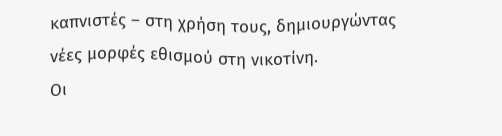καπνιστές – στη χρήση τους, δημιουργώντας νέες μορφές εθισμού στη νικοτίνη.
Οι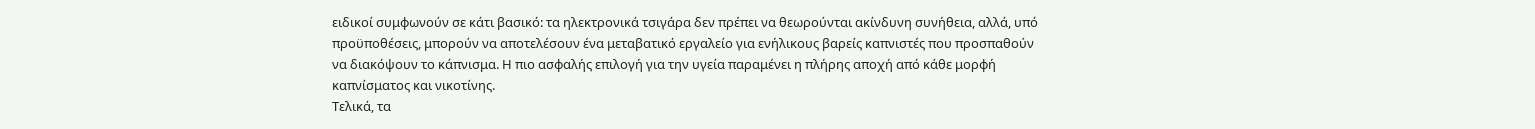ειδικοί συμφωνούν σε κάτι βασικό: τα ηλεκτρονικά τσιγάρα δεν πρέπει να θεωρούνται ακίνδυνη συνήθεια, αλλά, υπό προϋποθέσεις, μπορούν να αποτελέσουν ένα μεταβατικό εργαλείο για ενήλικους βαρείς καπνιστές που προσπαθούν να διακόψουν το κάπνισμα. Η πιο ασφαλής επιλογή για την υγεία παραμένει η πλήρης αποχή από κάθε μορφή καπνίσματος και νικοτίνης.
Τελικά, τα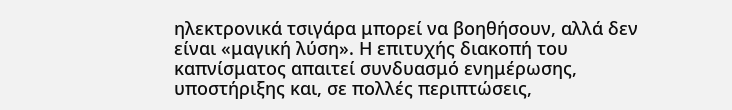ηλεκτρονικά τσιγάρα μπορεί να βοηθήσουν, αλλά δεν είναι «μαγική λύση». Η επιτυχής διακοπή του καπνίσματος απαιτεί συνδυασμό ενημέρωσης, υποστήριξης και, σε πολλές περιπτώσεις,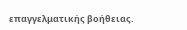επαγγελματικής βοήθειας.